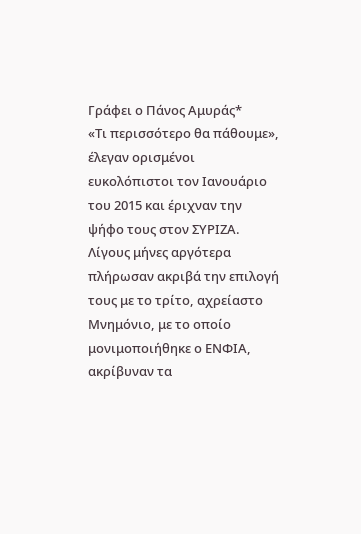Γράφει ο Πάνος Αμυράς*
«Τι περισσότερο θα πάθουμε», έλεγαν ορισμένοι ευκολόπιστοι τον Ιανουάριο του 2015 και έριχναν την ψήφο τους στον ΣΥΡΙΖΑ. Λίγους μήνες αργότερα πλήρωσαν ακριβά την επιλογή τους με το τρίτο, αχρείαστο Μνημόνιο, με το οποίο μονιμοποιήθηκε ο ΕΝΦΙΑ, ακρίβυναν τα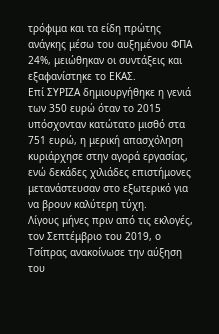τρόφιμα και τα είδη πρώτης ανάγκης μέσω του αυξημένου ΦΠΑ 24%, μειώθηκαν οι συντάξεις και εξαφανίστηκε το ΕΚΑΣ.
Επί ΣΥΡΙΖΑ δημιουργήθηκε η γενιά των 350 ευρώ όταν το 2015 υπόσχονταν κατώτατο μισθό στα 751 ευρώ, η μερική απασχόληση κυριάρχησε στην αγορά εργασίας, ενώ δεκάδες χιλιάδες επιστήμονες μετανάστευσαν στο εξωτερικό για να βρουν καλύτερη τύχη.
Λίγους μήνες πριν από τις εκλογές, τον Σεπτέμβριο του 2019, ο Τσίπρας ανακοίνωσε την αύξηση του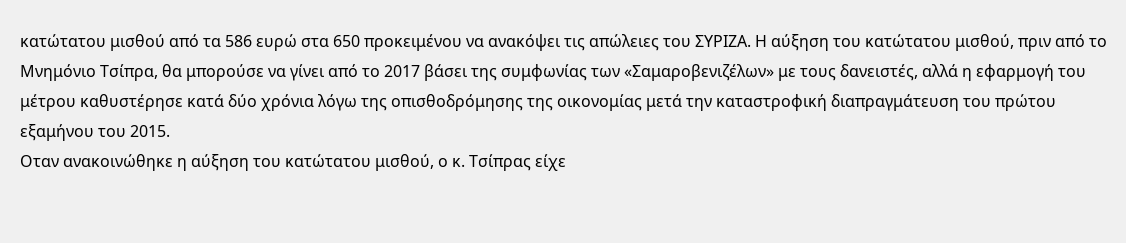κατώτατου μισθού από τα 586 ευρώ στα 650 προκειμένου να ανακόψει τις απώλειες του ΣΥΡΙΖΑ. Η αύξηση του κατώτατου μισθού, πριν από το Μνημόνιο Τσίπρα, θα μπορούσε να γίνει από το 2017 βάσει της συμφωνίας των «Σαμαροβενιζέλων» με τους δανειστές, αλλά η εφαρμογή του μέτρου καθυστέρησε κατά δύο χρόνια λόγω της οπισθοδρόμησης της οικονομίας μετά την καταστροφική διαπραγμάτευση του πρώτου εξαμήνου του 2015.
Οταν ανακοινώθηκε η αύξηση του κατώτατου μισθού, ο κ. Τσίπρας είχε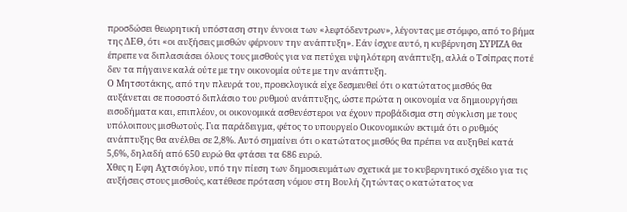προσδώσει θεωρητική υπόσταση στην έννοια των «λεφτόδεντρων», λέγοντας με στόμφο, από το βήμα της ΔΕΘ, ότι «οι αυξήσεις μισθών φέρνουν την ανάπτυξη». Εάν ίσχυε αυτό, η κυβέρνηση ΣΥΡΙΖΑ θα έπρεπε να διπλασιάσει όλους τους μισθούς για να πετύχει υψηλότερη ανάπτυξη, αλλά ο Τσίπρας ποτέ δεν τα πήγαινε καλά ούτε με την οικονομία ούτε με την ανάπτυξη.
Ο Μητσοτάκης, από την πλευρά του, προεκλογικά είχε δεσμευθεί ότι ο κατώτατος μισθός θα αυξάνεται σε ποσοστό διπλάσιο του ρυθμού ανάπτυξης, ώστε πρώτα η οικονομία να δημιουργήσει εισοδήματα και, επιπλέον, οι οικονομικά ασθενέστεροι να έχουν προβάδισμα στη σύγκλιση με τους υπόλοιπους μισθωτούς. Για παράδειγμα, φέτος το υπουργείο Οικονομικών εκτιμά ότι ο ρυθμός ανάπτυξης θα ανέλθει σε 2,8%. Αυτό σημαίνει ότι ο κατώτατος μισθός θα πρέπει να αυξηθεί κατά 5,6%, δηλαδή από 650 ευρώ θα φτάσει τα 686 ευρώ.
Χθες η Εφη Αχτσιόγλου, υπό την πίεση των δημοσιευμάτων σχετικά με το κυβερνητικό σχέδιο για τις αυξήσεις στους μισθούς, κατέθεσε πρόταση νόμου στη Βουλή ζητώντας ο κατώτατος να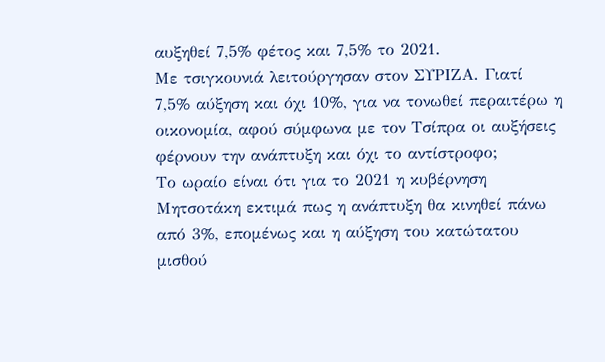αυξηθεί 7,5% φέτος και 7,5% το 2021.
Με τσιγκουνιά λειτούργησαν στον ΣΥΡΙΖΑ. Γιατί 7,5% αύξηση και όχι 10%, για να τονωθεί περαιτέρω η οικονομία, αφού σύμφωνα με τον Τσίπρα οι αυξήσεις φέρνουν την ανάπτυξη και όχι το αντίστροφο;
Το ωραίο είναι ότι για το 2021 η κυβέρνηση Μητσοτάκη εκτιμά πως η ανάπτυξη θα κινηθεί πάνω από 3%, επομένως και η αύξηση του κατώτατου μισθού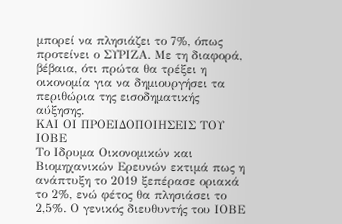μπορεί να πλησιάζει το 7%, όπως προτείνει ο ΣΥΡΙΖΑ. Με τη διαφορά, βέβαια, ότι πρώτα θα τρέξει η οικονομία για να δημιουργήσει τα περιθώρια της εισοδηματικής αύξησης.
ΚΑΙ ΟΙ ΠΡΟΕΙΔΟΠΟΙΗΣΕΙΣ ΤΟΥ ΙΟΒΕ
Το Ιδρυμα Οικονομικών και Βιομηχανικών Ερευνών εκτιμά πως η ανάπτυξη το 2019 ξεπέρασε οριακά το 2%, ενώ φέτος θα πλησιάσει το 2,5%. Ο γενικός διευθυντής του ΙΟΒΕ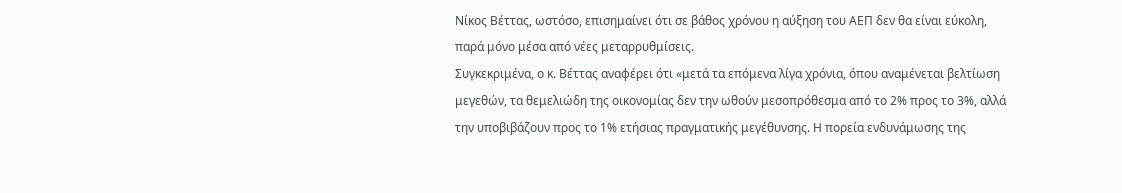Νίκος Βέττας, ωστόσο, επισημαίνει ότι σε βάθος χρόνου η αύξηση του ΑΕΠ δεν θα είναι εύκολη, παρά μόνο μέσα από νέες μεταρρυθμίσεις.
Συγκεκριμένα, ο κ. Βέττας αναφέρει ότι «μετά τα επόμενα λίγα χρόνια, όπου αναμένεται βελτίωση μεγεθών, τα θεμελιώδη της οικονομίας δεν την ωθούν μεσοπρόθεσμα από το 2% προς το 3%, αλλά την υποβιβάζουν προς το 1% ετήσιας πραγματικής μεγέθυνσης. Η πορεία ενδυνάμωσης της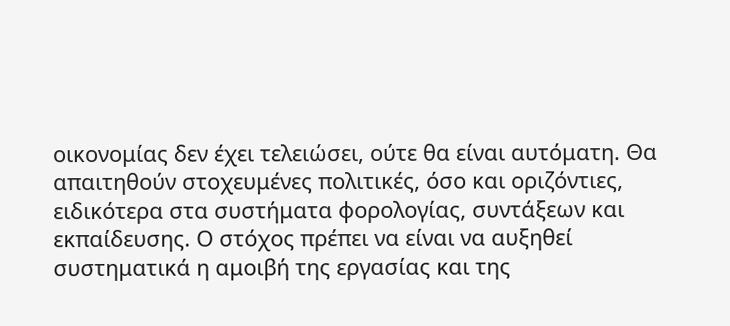οικονομίας δεν έχει τελειώσει, ούτε θα είναι αυτόματη. Θα απαιτηθούν στοχευμένες πολιτικές, όσο και οριζόντιες, ειδικότερα στα συστήματα φορολογίας, συντάξεων και εκπαίδευσης. Ο στόχος πρέπει να είναι να αυξηθεί συστηματικά η αμοιβή της εργασίας και της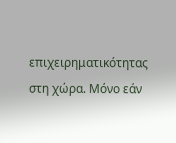επιχειρηματικότητας στη χώρα. Μόνο εάν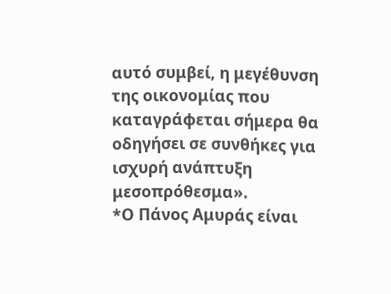αυτό συμβεί, η μεγέθυνση της οικονομίας που καταγράφεται σήμερα θα οδηγήσει σε συνθήκες για ισχυρή ανάπτυξη μεσοπρόθεσμα».
*Ο Πάνος Αμυράς είναι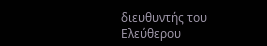διευθυντής του Ελεύθερου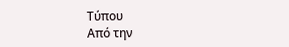Τύπου
Από την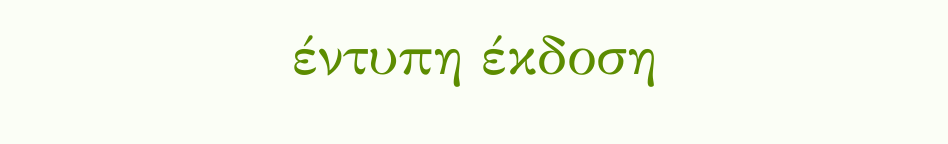έντυπη έκδοση